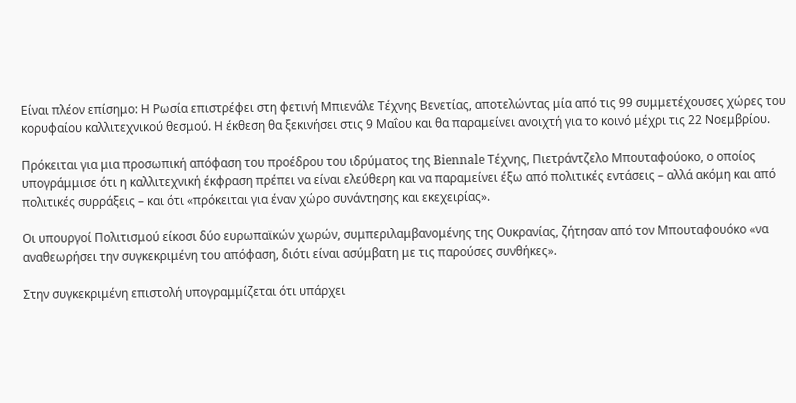Είναι πλέον επίσημο: Η Ρωσία επιστρέφει στη φετινή Μπιενάλε Τέχνης Βενετίας, αποτελώντας μία από τις 99 συμμετέχουσες χώρες του κορυφαίου καλλιτεχνικού θεσμού. Η έκθεση θα ξεκινήσει στις 9 Μαΐου και θα παραμείνει ανοιχτή για το κοινό μέχρι τις 22 Νοεμβρίου.

Πρόκειται για μια προσωπική απόφαση του προέδρου του ιδρύματος της Biennale Τέχνης, Πιετράντζελο Μπουταφούοκο, ο οποίος υπογράμμισε ότι η καλλιτεχνική έκφραση πρέπει να είναι ελεύθερη και να παραμείνει έξω από πολιτικές εντάσεις – αλλά ακόμη και από πολιτικές συρράξεις – και ότι «πρόκειται για έναν χώρο συνάντησης και εκεχειρίας».

Οι υπουργοί Πολιτισμού είκοσι δύο ευρωπαϊκών χωρών, συμπεριλαμβανομένης της Ουκρανίας, ζήτησαν από τον Μπουταφουόκο «να αναθεωρήσει την συγκεκριμένη του απόφαση, διότι είναι ασύμβατη με τις παρούσες συνθήκες».

Στην συγκεκριμένη επιστολή υπογραμμίζεται ότι υπάρχει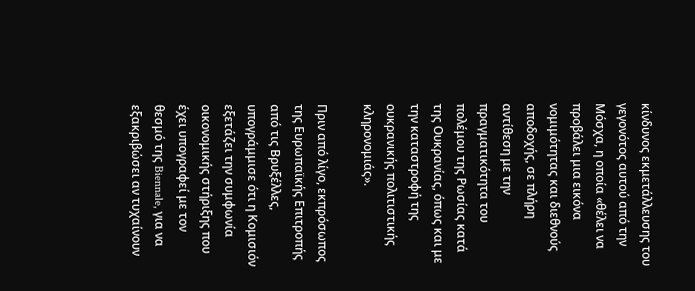κίνδυνος εκμετάλλευσης του γεγονότος αυτού από την Μόσχα, η οποία «θέλει να προβάλει μια εικόνα νομιμότητας και διεθνούς αποδοχής, σε πλήρη αντίθεση με την πραγματικότητα του πολέμου της Ρωσίας κατά της Ουκρανίας, όπως και με την καταστροφή της ουκρανικής πολιτιστικής κληρονομιάς».

Πριν από λίγο, εκπρόσωπος της Ευρωπαϊκής Επιτροπής από τις Βρυξέλλες, υπογράμμισε ότι η Κομισιόν εξετάζει την συμφωνία οικονομικής στήριξης που έχει υπογραφεί με τον θεσμό της Biennale, για να εξακριβώσει αν τυχαίνουν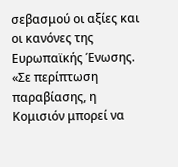σεβασμού οι αξίες και οι κανόνες της Ευρωπαϊκής Ένωσης. «Σε περίπτωση παραβίασης, η Κομισιόν μπορεί να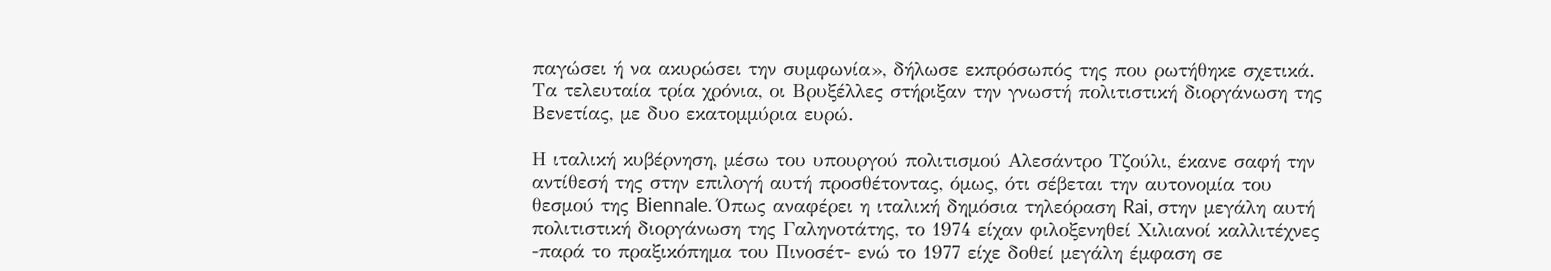παγώσει ή να ακυρώσει την συμφωνία», δήλωσε εκπρόσωπός της που ρωτήθηκε σχετικά. Τα τελευταία τρία χρόνια, οι Βρυξέλλες στήριξαν την γνωστή πολιτιστική διοργάνωση της Βενετίας, με δυο εκατομμύρια ευρώ.

Η ιταλική κυβέρνηση, μέσω του υπουργού πολιτισμού Αλεσάντρο Τζούλι, έκανε σαφή την αντίθεσή της στην επιλογή αυτή προσθέτοντας, όμως, ότι σέβεται την αυτονομία του θεσμού της Biennale. Όπως αναφέρει η ιταλική δημόσια τηλεόραση Rai, στην μεγάλη αυτή πολιτιστική διοργάνωση της Γαληνοτάτης, το 1974 είχαν φιλοξενηθεί Χιλιανοί καλλιτέχνες -παρά το πραξικόπημα του Πινοσέτ- ενώ το 1977 είχε δοθεί μεγάλη έμφαση σε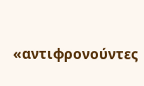«αντιφρονούντες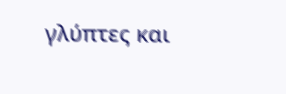γλύπτες και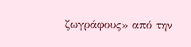ζωγράφους» από την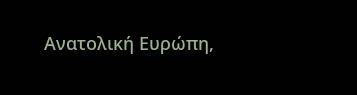Ανατολική Ευρώπη,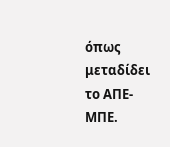όπως μεταδίδει το ΑΠΕ-ΜΠΕ.